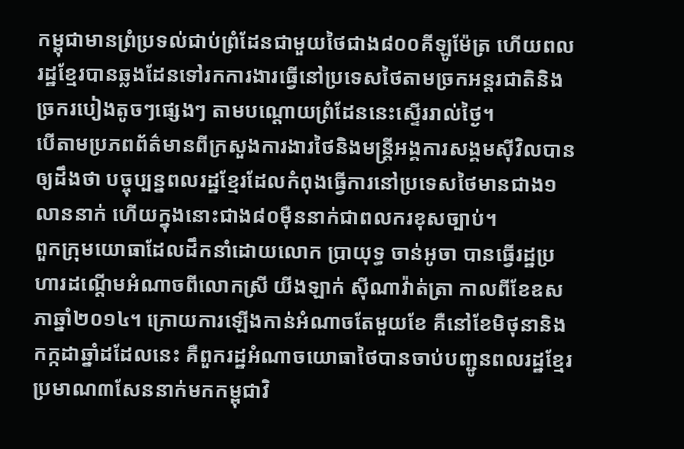កម្ពុជាមានព្រំប្រទល់ជាប់ព្រំដែនជាមួយថៃជាង៨០០គីឡូម៉ែត្រ ហើយពលរដ្ឋខ្មែរបានឆ្លងដែនទៅរកការងារធ្វើនៅប្រទេសថៃតាមច្រកអន្តរជាតិនិងច្រករបៀងតូចៗផ្សេងៗ តាមបណ្តោយព្រំដែននេះស្ទើររាល់ថ្ងៃ។
បើតាមប្រភពព័ត៌មានពីក្រសួងការងារថៃនិងមន្ត្រីអង្គការសង្គមស៊ីវិលបានឲ្យដឹងថា បច្ចុប្បន្នពលរដ្ឋខ្មែរដែលកំពុងធ្វើការនៅប្រទេសថៃមានជាង១លាននាក់ ហើយក្នុងនោះជាង៨០ម៉ឺននាក់ជាពលករខុសច្បាប់។
ពួកក្រុមយោធាដែលដឹកនាំដោយលោក ប្រាយុទ្ធ ចាន់អូចា បានធ្វើរដ្ឋប្រហារដណ្តើមអំណាចពីលោកស្រី យីងឡាក់ ស៊ីណាវ៉ាត់ត្រា កាលពីខែឧសភាឆ្នាំ២០១៤។ ក្រោយការឡើងកាន់អំណាចតែមួយខែ គឺនៅខែមិថុនានិងកក្កដាឆ្នាំដដែលនេះ គឺពួករដ្ឋអំណាចយោធាថៃបានចាប់បញ្ជូនពលរដ្ឋខ្មែរប្រមាណ៣សែននាក់មកកម្ពុជាវិ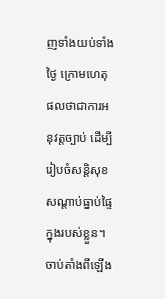ញទាំងយប់ទាំងថ្ងៃ ក្រោមហេតុផលថាជាការអនុវត្តច្បាប់ ដើម្បីរៀបចំសន្តិសុខសណ្តាប់ធ្នាប់ផ្ទៃក្នុងរបស់ខ្លួន។
ចាប់តាំងពីឡើង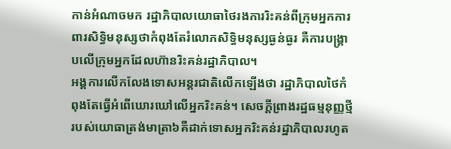កាន់អំណាចមក រដ្ឋាភិបាលយោធាថៃរងការរិះគន់ពីក្រុមអ្នកការពារសិទ្ធិមនុស្សថាកំពុងតែរំលោភសិទ្ធិមនុស្សធ្ងន់ធ្ងរ គឺការបង្រ្គាបលើក្រុមអ្នកដែលហ៊ានរិះគន់រដ្ឋាភិបាល។
អង្គការលើកលែងទោសអន្តរជាតិលើកឡើងថា រដ្ឋាភិបាលថៃកំពុងតែធ្វើអំពើឃោរឃៅលើអ្នករិះគន់។ សេចក្តីព្រាងរដ្ឋធម្មនុញ្ញថ្មីរបស់យោធាត្រង់មាត្រា៦គឺដាក់ទោសអ្នករិះគន់រដ្ឋាភិបាលរហូត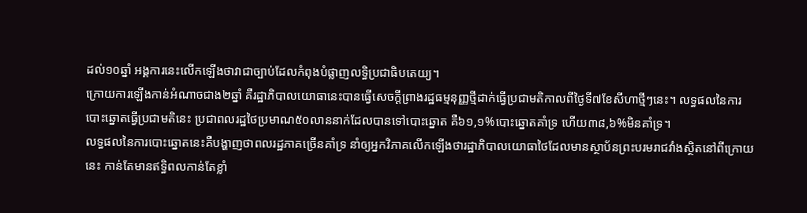ដល់១០ឆ្នាំ អង្គការនេះលើកឡើងថាវាជាច្បាប់ដែលកំពុងបំផ្លាញលទ្ធិប្រជាធិបតេយ្យ។
ក្រោយការឡើងកាន់អំណាចជាង២ឆ្នាំ គឺរដ្ឋាភិបាលយោធានេះបានធ្វើសេចក្តីព្រាងរដ្ឋធម្មនុញ្ញថ្មីដាក់ធ្វើប្រជាមតិកាលពីថ្ងៃទី៧ខែសីហាថ្មីៗនេះ។ លទ្ធផលនៃការបោះឆ្នោតធ្វើប្រជាមតិនេះ ប្រជាពលរដ្ឋថៃប្រមាណ៥០លាននាក់ដែលបានទៅបោះឆ្នោត គឺ៦១,១%បោះឆ្នោតគាំទ្រ ហើយ៣៨,៦%មិនគាំទ្រ។
លទ្ធផលនៃការបោះឆ្នោតនេះគឺបង្ហាញថាពលរដ្ឋភាគច្រើនគាំទ្រ នាំឲ្យអ្នកវិភាគលើកឡើងថារដ្ឋាភិបាលយោធាថៃដែលមានស្ថាប័នព្រះបរមរាជវាំងស្ថិតនៅពីក្រោយនេះ កាន់តែមានឥទ្ធិពលកាន់តែខ្លាំ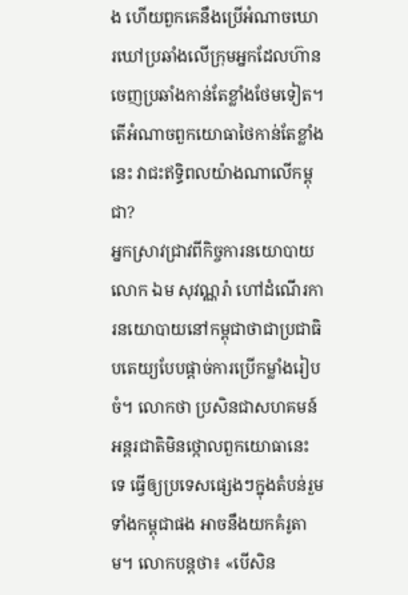ង ហើយពួកគេនឹងប្រើអំណាចឃោរឃៅប្រឆាំងលើក្រុមអ្នកដែលហ៊ានចេញប្រឆាំងកាន់តែខ្លាំងថែមទៀត។
តើអំណាចពួកយោធាថៃកាន់តែខ្លាំងនេះ វាជះឥទ្ធិពលយ៉ាងណាលើកម្ពុជា?
អ្នកស្រាវជ្រាវពីកិច្ចការនយោបាយលោក ឯម សុវណ្ណរ៉ា ហៅដំណើរការនយោបាយនៅកម្ពុជាថាជាប្រជាធិបតេយ្យបែបផ្តាច់ការប្រើកម្លាំងរៀបចំ។ លោកថា ប្រសិនជាសហគមន៍អន្តរជាតិមិនថ្កោលពួកយោធានេះទេ ធ្វើឲ្យប្រទេសផ្សេងៗក្នុងតំបន់រួមទាំងកម្ពុជាផង អាចនឹងយកគំរូតាម។ លោកបន្តថា៖ «បើសិន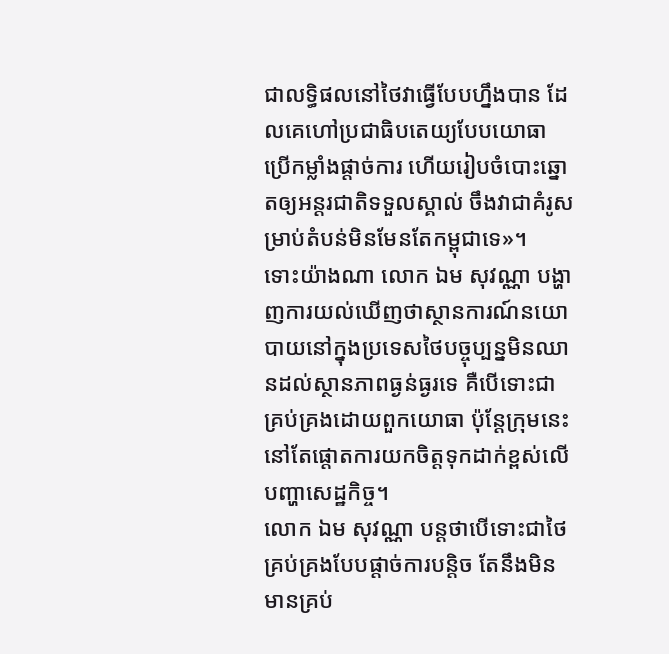ជាលទ្ធិផលនៅថៃវាធ្វើបែបហ្នឹងបាន ដែលគេហៅប្រជាធិបតេយ្យបែបយោធា ប្រើកម្លាំងផ្តាច់ការ ហើយរៀបចំបោះឆ្នោតឲ្យអន្តរជាតិទទួលស្គាល់ ចឹងវាជាគំរូសម្រាប់តំបន់មិនមែនតែកម្ពុជាទេ»។
ទោះយ៉ាងណា លោក ឯម សុវណ្ណា បង្ហាញការយល់ឃើញថាស្ថានការណ៍នយោបាយនៅក្នុងប្រទេសថៃបច្ចុប្បន្នមិនឈានដល់ស្ថានភាពធ្ងន់ធ្ងរទេ គឺបើទោះជាគ្រប់គ្រងដោយពួកយោធា ប៉ុន្តែក្រុមនេះនៅតែផ្តោតការយកចិត្តទុកដាក់ខ្ពស់លើបញ្ហាសេដ្ឋកិច្ច។
លោក ឯម សុវណ្ណា បន្តថាបើទោះជាថៃគ្រប់គ្រងបែបផ្តាច់ការបន្តិច តែនឹងមិនមានគ្រប់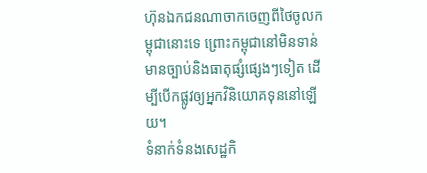ហ៊ុនឯកជនណាចាកចេញពីថៃចូលកម្ពុជានោះទេ ព្រោះកម្ពុជានៅមិនទាន់មានច្បាប់និងធាតុផ្សំផ្សេងៗទៀត ដើម្បីបើកផ្លូវឲ្យអ្នកវិនិយោគទុននៅឡើយ។
ទំនាក់ទំនងសេដ្ឋកិ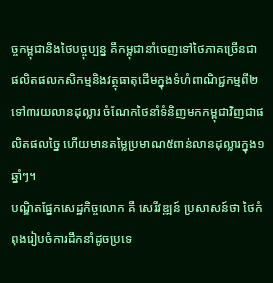ច្ចកម្ពុជានិងថៃបច្ចុប្បន្ន គឹកម្ពុជានាំចេញទៅថៃភាគច្រើនជាផលិតផលកសិកម្មនិងវត្ថុធាតុដើមក្នុងទំហំពាណិជ្ជកម្មពី២ទៅ៣រយលានដុល្លារ ចំណែកថៃនាំទំនិញមកកម្ពុជាវិញជាផលិតផលច្នៃ ហើយមានតម្លៃប្រមាណ៥ពាន់លានដុល្លារក្នុង១ឆ្នាំៗ។
បណ្ឌិតផ្នែកសេដ្ឋកិច្ចលោក គឺ សេរីវឌ្ឍន៍ ប្រសាសន៍ថា ថៃកំពុងរៀបចំការដឹកនាំដូចប្រទេ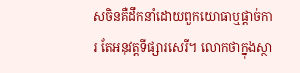សចិនគឺដឹកនាំដោយពួកយោធាឬផ្តាច់ការ តែអនុវត្តទីផ្សារសេរី។ លោកថាក្នុងស្ថា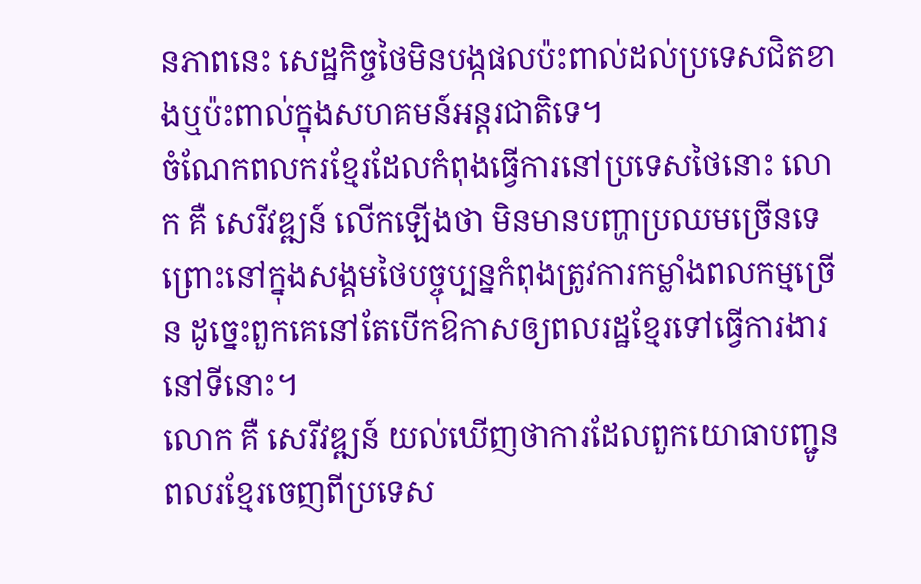នភាពនេះ សេដ្ឋកិច្ចថៃមិនបង្កផលប៉ះពាល់ដល់ប្រទេសជិតខាងឬប៉ះពាល់ក្នុងសហគមន៍អន្តរជាតិទេ។
ចំណែកពលករខ្មែរដែលកំពុងធ្វើការនៅប្រទេសថៃនោះ លោក គឺ សេរីវឌ្ឍន៍ លើកឡើងថា មិនមានបញ្ហាប្រឈមច្រើនទេ ព្រោះនៅក្នុងសង្គមថៃបច្ចុប្បន្នកំពុងត្រូវការកម្លាំងពលកម្មច្រើន ដូច្នេះពួកគេនៅតែបើកឱកាសឲ្យពលរដ្ឋខ្មែរទៅធ្វើការងារនៅទីនោះ។
លោក គឺ សេរីវឌ្ឍន៍ យល់ឃើញថាការដែលពួកយោធាបញ្ជូនពលរខ្មែរចេញពីប្រទេស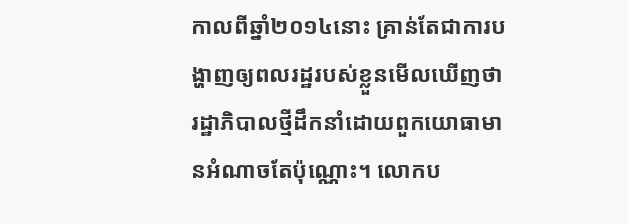កាលពីឆ្នាំ២០១៤នោះ គ្រាន់តែជាការបង្ហាញឲ្យពលរដ្ឋរបស់ខ្លួនមើលឃើញថា រដ្ឋាភិបាលថ្មីដឹកនាំដោយពួកយោធាមានអំណាចតែប៉ុណ្ណោះ។ លោកប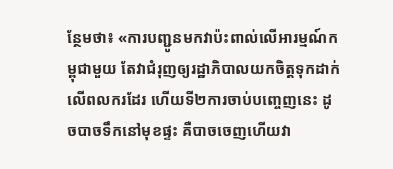ន្ថែមថា៖ «ការបញ្ជូនមកវាប៉ះពាល់លើអារម្មណ៍កម្ពុជាមួយ តែវាជំរុញឲ្យរដ្ឋាភិបាលយកចិត្តទុកដាក់លើពលករដែរ ហើយទី២ការចាប់បញ្ចេញនេះ ដូចបាចទឹកនៅមុខផ្ទះ គឺបាចចេញហើយវា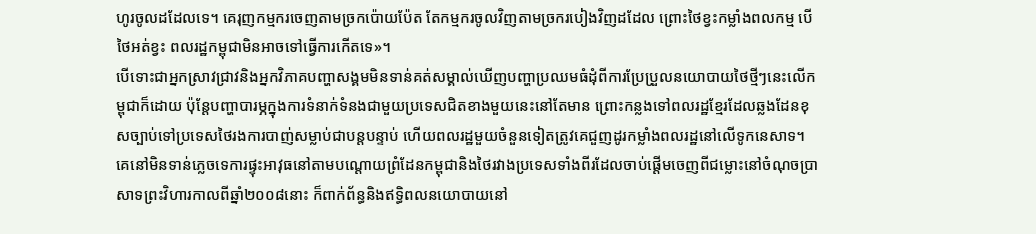ហូរចូលដដែលទេ។ គេរុញកម្មករចេញតាមច្រកប៉ោយប៉ែត តែកម្មករចូលវិញតាមច្រករបៀងវិញដដែល ព្រោះថៃខ្វះកម្លាំងពលកម្ម បើថៃអត់ខ្វះ ពលរដ្ឋកម្ពុជាមិនអាចទៅធ្វើការកើតទេ»។
បើទោះជាអ្នកស្រាវជ្រាវនិងអ្នកវិភាគបញ្ហាសង្គមមិនទាន់គត់សម្គាល់ឃើញបញ្ហាប្រឈមធំដុំពីការប្រែប្រួលនយោបាយថៃថ្មីៗនេះលើកម្ពុជាក៏ដោយ ប៉ុន្តែបញ្ហាបារម្ភក្នុងការទំនាក់ទំនងជាមួយប្រទេសជិតខាងមួយនេះនៅតែមាន ព្រោះកន្លងទៅពលរដ្ឋខ្មែរដែលឆ្លងដែនខុសច្បាប់ទៅប្រទេសថៃរងការបាញ់សម្លាប់ជាបន្តបន្ទាប់ ហើយពលរដ្ឋមួយចំនួនទៀតត្រូវគេជួញដូរកម្លាំងពលរដ្ឋនៅលើទូកនេសាទ។
គេនៅមិនទាន់ភ្លេចទេការផ្ទុះអាវុធនៅតាមបណ្តោយព្រំដែនកម្ពុជានិងថៃរវាងប្រទេសទាំងពីរដែលចាប់ផ្តើមចេញពីជម្លោះនៅចំណុចប្រាសាទព្រះវិហារកាលពីឆ្នាំ២០០៨នោះ ក៏ពាក់ព័ន្ធនិងឥទ្ធិពលនយោបាយនៅ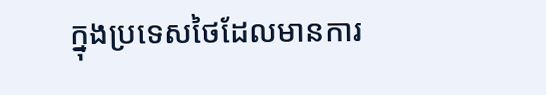ក្នុងប្រទេសថៃដែលមានការ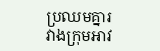ប្រឈមគ្នារវាងក្រុមអាវ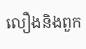លឿងនិងពួក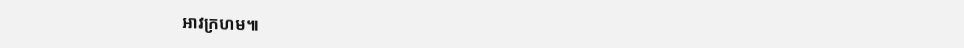អាវក្រហម៕